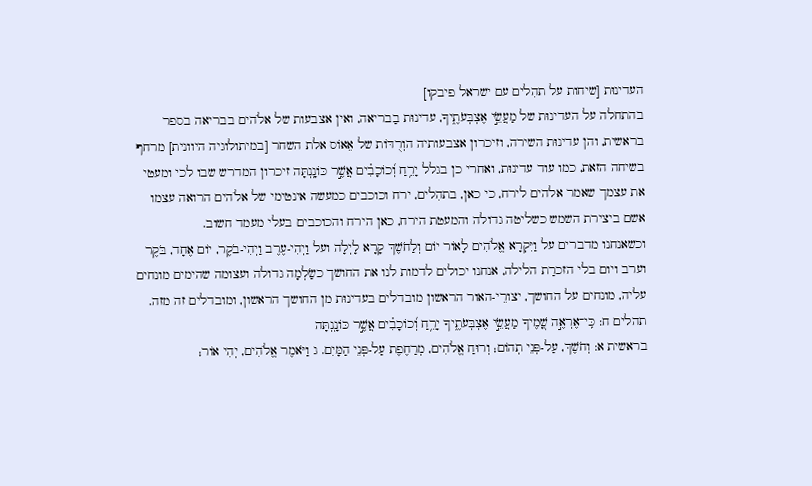העדינוּת [שיחות על תהִלים עם ישראל פיבקו]
בהתחלה על העדינוּת של מַעֲשֵׂ֣י אֶצְבְּעֹתֶ֑יךָ, עדינוּת בַבריאה, ואין אצבעות של אלֹהים בבריאה בספר בראשית, והן עדינוּת השירה, וזיכרון אצבעותיה הוְרֻדּוֹת של אֵאוֹס אלת השחר [במיתולוגיה היוונית] מרחף בשיחה הזאת, כמו עוד עדינוּת, ואחרי כן בגלל יָרֵ֥חַ וְ֝כוֹכָבִ֗ים אֲשֶׁ֣ר כּוֹנָֽנְתָּה זיכרון המדרש שבו לכי ומעטי את עצמך שאמר אלהים לירח, כי כאן, בתהִלים, ירח וכוכבים כמעשה אינטימי של אלֹהים הרואה עצמו אשם ביצירת השמש כשליטה גדולה והמעטת הירח, כאן הירח והכוכבים בעלי מעמד חשוב.
וכשאנחנו מדברים על וַיִּקְרָא אֱלֹהִים לָאוֹר יוֹם וְלַחֹשֶׁךְ קָרָא לָיְלָה ועל וַיְהִי-עֶרֶב וַיְהִי-בֹקֶר, יוֹם אֶחָד, בֹּקֶר וערב ויום בלי הזכרַת הלילה, אנחנו יכולים לדמות לנו את החושך כשַֹלְמָה גדולה ועצומה שהימים מונחים עליה, מונחים על החושך, יצורֵי-האור הראשון מובדלים בעדינוּת מן החושך הראשון, ומובדלים זה מזה.
תהלים ח: כִּֽי־אֶרְאֶ֣ה שָׁ֭מֶיךָ מַעֲשֵׂ֣י אֶצְבְּעֹתֶ֑יךָ יָרֵ֥חַ וְ֝כוֹכָבִ֗ים אֲשֶׁ֣ר כּוֹנָֽנְתָּה
בראשית א: וְחֹשֶׁךְ, עַל-פְּנֵי תְהוֹם; וְרוּחַ אֱלֹהִים, מְרַחֶפֶת עַל-פְּנֵי הַמָּיִם. ג וַיֹּאמֶר אֱלֹהִים, יְהִי אוֹר;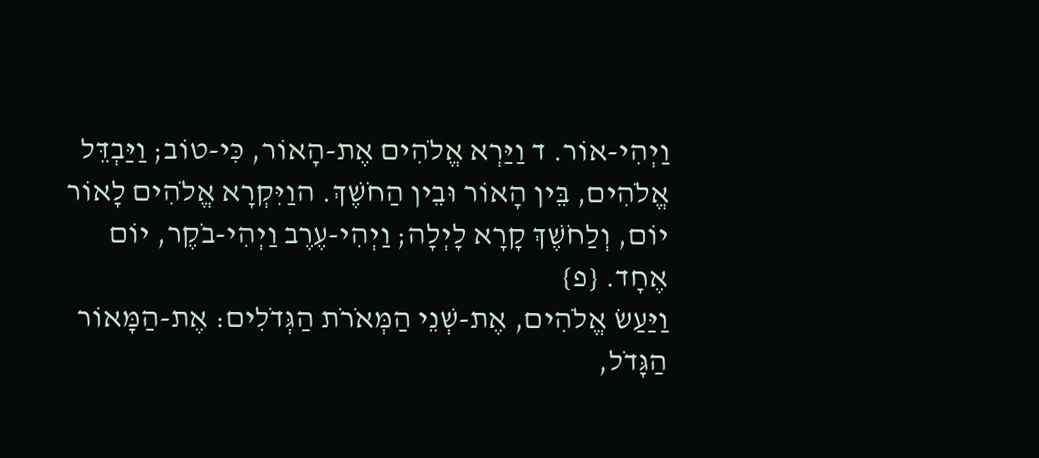וַיְהִי-אוֹר. ד וַיַּרְא אֱלֹהִים אֶת-הָאוֹר, כִּי-טוֹב; וַיַּבְדֵּל אֱלֹהִים, בֵּין הָאוֹר וּבֵין הַחֹשֶׁךְ. הוַיִּקְרָא אֱלֹהִים לָאוֹר יוֹם, וְלַחֹשֶׁךְ קָרָא לָיְלָה; וַיְהִי-עֶרֶב וַיְהִי-בֹקֶר, יוֹם אֶחָד. {פ}
וַיַּעַשׂ אֱלֹהִים, אֶת-שְׁנֵי הַמְּאֹרֹת הַגְּדֹלִים: אֶת-הַמָּאוֹר הַגָּדֹל,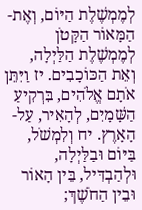לְמֶמְשֶׁלֶת הַיּוֹם, וְאֶת-הַמָּאוֹר הַקָּטֹן לְמֶמְשֶׁלֶת הַלַּיְלָה, וְאֵת הַכּוֹכָבִים. יז וַיִּתֵּן אֹתָם אֱלֹהִים, בִּרְקִיעַ הַשָּׁמָיִם, לְהָאִיר, עַל-הָאָרֶץ. יח וְלִמְשֹׁל, בַּיּוֹם וּבַלַּיְלָה, וּלְהַבְדִּיל, בֵּין הָאוֹר וּבֵין הַחֹשֶׁךְ;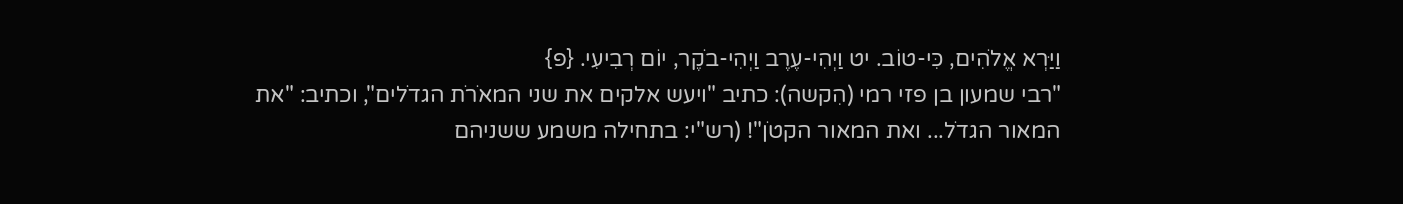וַיַּרְא אֱלֹהִים, כִּי-טוֹב. יט וַיְהִי-עֶרֶב וַיְהִי-בֹקֶר, יוֹם רְבִיעִי. {פ}
"רבי שמעון בן פזי רמי (הִקשה): כתיב "ויעש אלקים את שני המאֹרֹת הגדֹלים", וכתיב: "את המאור הגדֹל... ואת המאור הקטֹן"! (רש"י: בתחילה משמע ששניהם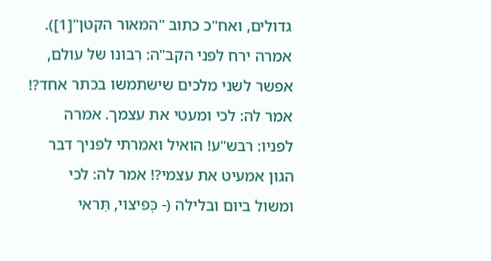גדולים, ואח"כ כתוב "המאור הקטן"[1]). אמרה ירח לפני הקב"ה: רִבונו של עולם, אפשר לשני מלכים שישתמשו בכתר אחד?! אמר לה: לכי ומעטי את עצמך. אמרה לפניו: רבש"ע! הואיל ואמרתי לפניך דבר הגון אמעיט את עצמי?! אמר לה: לכי ומשול ביום ובלילה (- כְּפיצוי, תֵּראי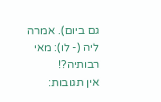גם ביום). אמרה ליה (- לו): מאי רבותיה?!
אין תגובות: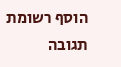הוסף רשומת תגובה